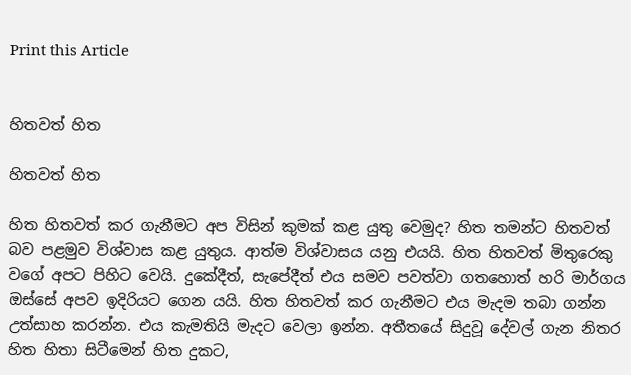Print this Article


හිතවත් හිත

හිතවත් හිත

හිත හිතවත් කර ගැනීමට අප විසින් කුමක් කළ යුතු වෙමුද? හිත තමන්ට හිතවත් බව පළමුව විශ්වාස කළ යුතුය. ආත්ම විශ්වාසය යනු එයයි. හිත හිතවත් මිතුරෙකු වගේ අපට පිහිට වෙයි. දුකේදීත්, සැපේදීත් එය සමව පවත්වා ගතහොත් හරි මාර්ගය ඔස්සේ අපව ඉදිරියට ගෙන යයි. හිත හිතවත් කර ගැනීමට එය මැදම තබා ගන්න උත්සාහ කරන්න. එය කැමතියි මැදට වෙලා ඉන්න. අතීතයේ සිදුවූ දේවල් ගැන නිතර හිත හිතා සිටීමෙන් හිත දුකට,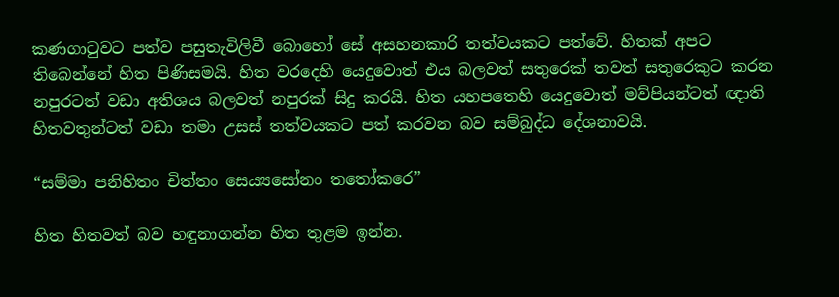කණගාටුවට පත්ව පසුතැවිලිවී බොහෝ සේ අසහනකාරි තත්වයකට පත්වේ. හිතක් අපට තිබෙන්නේ හිත පිණිසමයි. හිත වරදෙහි යෙදුවොත් එය බලවත් සතුරෙක් තවත් සතුරෙකුට කරන නපුරටත් වඩා අතිශය බලවත් නපුරක් සිදු කරයි. හිත යහපතෙහි යෙදුවොත් මව්පියන්ටත් ඥාති හිතවතුන්ටත් වඩා තමා උසස් තත්වයකට පත් කරවන බව සම්බුද්ධ දේශනාවයි.

“සම්මා පනිහිතං චිත්තං සෙය්‍යසෝනං තතෝකරෙ”

හිත හිතවත් බව හඳුනාගන්න හිත තුළම ඉන්න.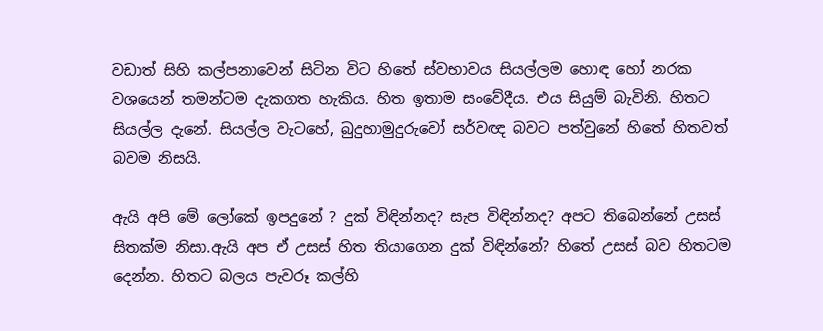වඩාත් සිහි කල්පනාවෙන් සිටින විට හිතේ ස්වභාවය සියල්ලම හොඳ හෝ නරක වශයෙන් තමන්ටම දැකගත හැකිය. හිත ඉතාම සංවේදීය. එය සියුම් බැවිනි. හිතට සියල්ල දැනේ. සියල්ල වැටහේ, බුදුහාමුදුරුවෝ සර්වඥ බවට පත්වුනේ හිතේ හිතවත් බවම නිසයි.

ඇයි අපි මේ ලෝකේ ඉපදුනේ ? දුක් විඳින්නද? සැප විඳින්නද? අපට තිබෙන්නේ උසස් සිතක්ම නිසා.ඇයි අප ඒ උසස් හිත තියාගෙන දුක් විඳින්නේ? හිතේ උසස් බව හිතටම දෙන්න. හිතට බලය පැවරූ කල්හි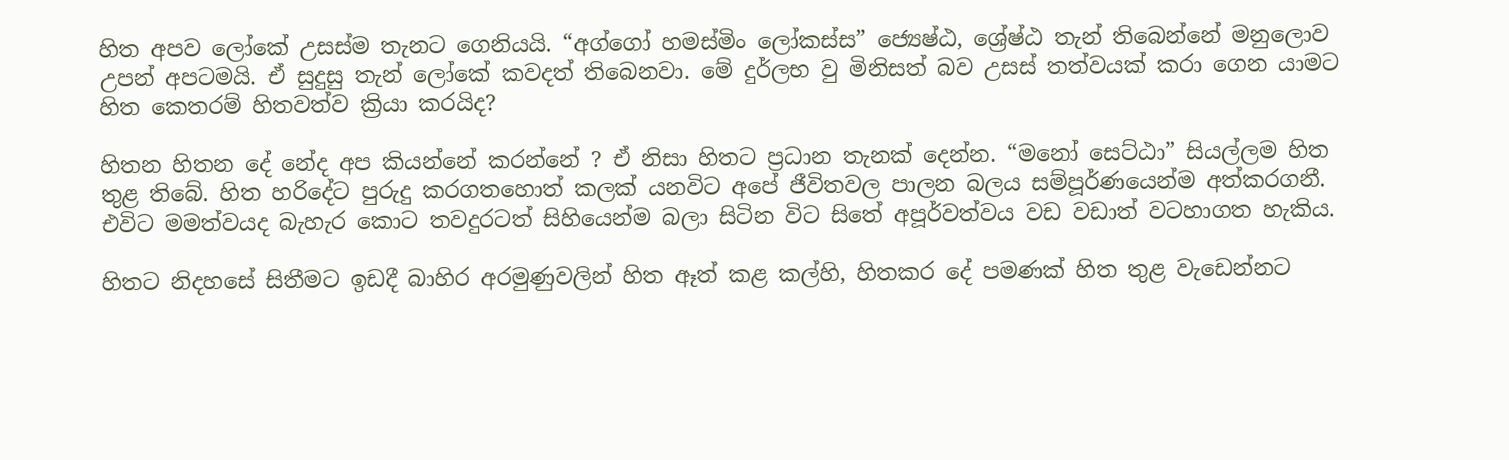හිත අපව ලෝකේ උසස්ම තැනට ගෙනියයි. “අග්ගෝ හමස්මිං ලෝකස්ස” ජ්‍යෙෂ්ඨ, ශ්‍රේෂ්ඨ තැන් තිබෙන්නේ මනුලොව උපන් අපටමයි. ඒ සුදුසු තැන් ලෝකේ කවදත් තිබෙනවා. මේ දුර්ලභ වු මිනිසත් බව උසස් තත්වයක් කරා ගෙන යාමට හිත කෙතරම් හිතවත්ව ක්‍රියා කරයිද?

හිතන හිතන දේ නේද අප කියන්නේ කරන්නේ ? ඒ නිසා හිතට ප්‍රධාන තැනක් දෙන්න. “මනෝ සෙට්ඨා” සියල්ලම හිත තුළ තිබේ. හිත හරිදේට පුරුදු කරගතහොත් කලක් යනවිට අපේ ජීවිතවල පාලන බලය සම්පූර්ණයෙන්ම අත්කරගනී. එවිට මමත්වයද බැහැර කොට තවදුරටත් සිහියෙන්ම බලා සිටින විට සිතේ අපූර්වත්වය වඩ වඩාත් වටහාගත හැකිය.

හිතට නිදහසේ සිතීමට ඉඩදී බාහිර අරමුණුවලින් හිත ඈත් කළ කල්හි, හිතකර දේ පමණක් හිත තුළ වැඩෙන්නට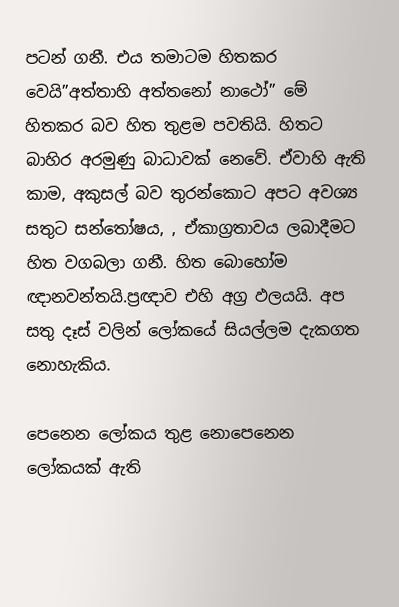පටන් ගනී. එය තමාටම හිතකර වෙයි”අත්තාහි අත්තනෝ නාථෝ” මේ හිතකර බව හිත තුළම පවතියි. හිතට බාහිර අරමුණු බාධාවක් නෙවේ. ඒවාහි ඇති කාම, අකුසල් බව තුරන්කොට අපට අවශ්‍ය සතුට සන්තෝෂය, , ඒකාග්‍රතාවය ලබාදීමට හිත වගබලා ගනී. හිත බොහෝම ඥානවන්තයි.ප්‍රඥාව එහි අග්‍ර ඵලයයි. අප සතු දෑස් වලින් ලෝකයේ සියල්ලම දැකගත නොහැකිය.

පෙනෙන ලෝකය තුළ නොපෙනෙන ලෝකයක් ඇති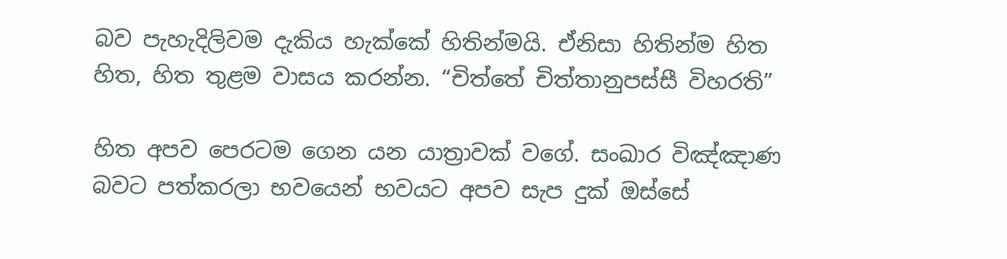බව පැහැදිලිවම දැකිය හැක්කේ හිතින්මයි. ඒනිසා හිතින්ම හිත හිත, හිත තුළම වාසය කරන්න. “චිත්තේ චිත්තානුපස්සී විහරති”

හිත අපව පෙරටම ගෙන යන යාත්‍රාවක් වගේ. සංඛාර විඤ්ඤාණ බවට පත්කරලා භවයෙන් භවයට අපව සැප දුක් ඔස්සේ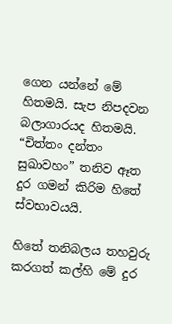ගෙන යන්නේ මේ හිතමයි. සැප නිපදවන බලාගාරයද හිතමයි. “චිත්තං දන්තං සුඛාවහං” තනිව ඈත දුර ගමන් කිරිම හිතේ ස්වභාවයයි.

හිතේ තනිබලය තහවුරු කරගත් කල්හි මේ දුර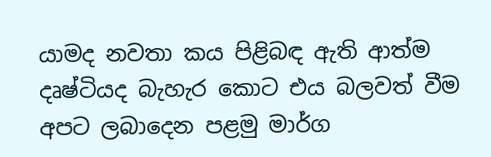යාමද නවතා කය පිළිබඳ ඇති ආත්ම දෘෂ්ටියද බැහැර කොට එය බලවත් වීම අපට ලබාදෙන පළමු මාර්ග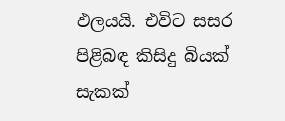ඵලයයි. එවිට සසර පිළිබඳ කිසිදු බියක් සැකක්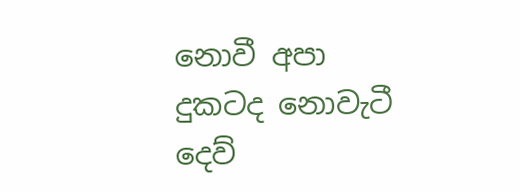නොවී අපා දුකටද නොවැටී දෙව්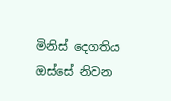මිනිස් දෙගතිය ඔස්සේ නිවන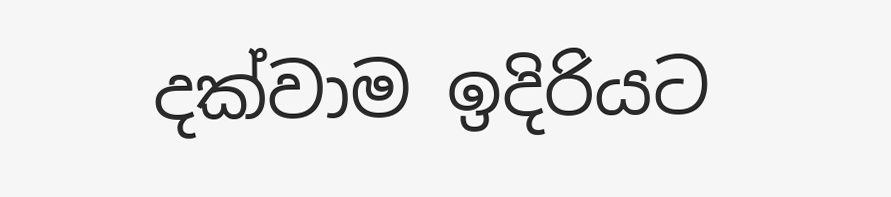දක්වාම ඉදිරියට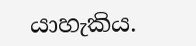යාහැකිය.